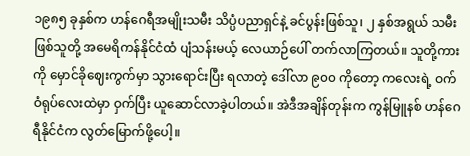၁၉၈၅ ခုနှစ်က ဟန်ဂေရီအမျိုးသမီး သိပ္ပံပညာရှင်နဲ့ ခင်ပွန်းဖြစ်သူ၊ ၂ နှစ်အရွယ် သမီးဖြစ်သူတို့ အမေရိကန်နိုင်ငံထံ ပျံသန်းမယ့် လေယာဉ်ပေါ် တက်လာကြတယ်။ သူတို့ကားကို မှောင်ခိုဈေးကွက်မှာ သွားရောင်းပြီး ရလာတဲ့ ဒေါ်လာ ၉၀၀ ကိုတော့ ကလေးရဲ့ ဝက်ဝံရုပ်လေးထဲမှာ ဝှက်ပြီး ယူဆောင်လာခဲ့ပါတယ်။ အဲဒီအချိန်တုန်းက ကွန်မြူနစ် ဟန်ဂေရီနိုင်ငံက လွတ်မြောက်ဖို့ပေါ့။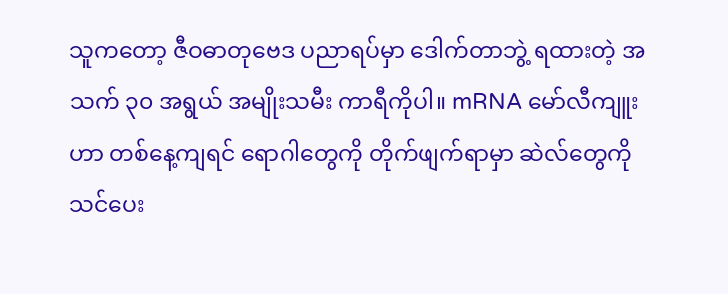သူကတော့ ဇီဝဓာတုဗေဒ ပညာရပ်မှာ ဒေါက်တာဘွဲ့ ရထားတဲ့ အသက် ၃၀ အရွယ် အမျိုးသမီး ကာရီကိုပါ။ mRNA မော်လီကျူးဟာ တစ်နေ့ကျရင် ရောဂါတွေကို တိုက်ဖျက်ရာမှာ ဆဲလ်တွေကို သင်ပေး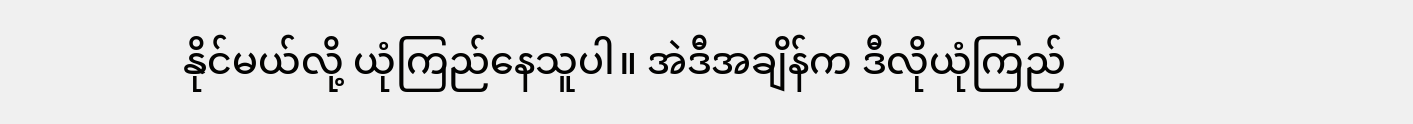နိုင်မယ်လို့ ယုံကြည်နေသူပါ။ အဲဒီအချိန်က ဒီလိုယုံကြည်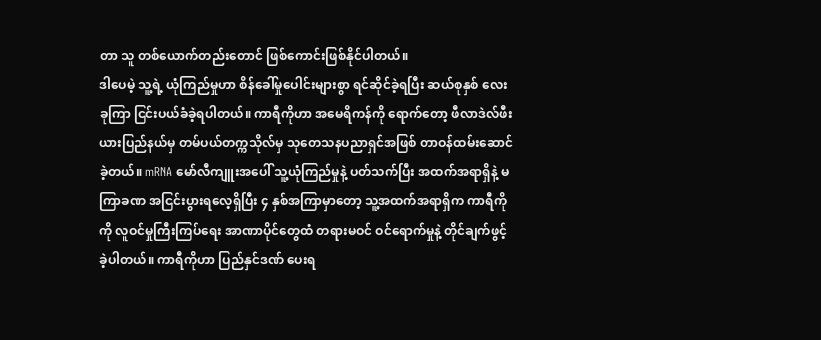တာ သူ တစ်ယောက်တည်းတောင် ဖြစ်ကောင်းဖြစ်နိုင်ပါတယ်။
ဒါပေမဲ့ သူ့ရဲ့ ယုံကြည်မှုဟာ စိန်ခေါ်မှုပေါင်းများစွာ ရင်ဆိုင်ခဲ့ရပြီး ဆယ်စုနှစ် လေးခုကြာ ငြင်းပယ်ခံခဲ့ရပါတယ်။ ကာရီကိုဟာ အမေရိကန်ကို ရောက်တော့ ဖီလာဒဲလ်ဖီးယားပြည်နယ်မှ တမ်ပယ်တက္ကသိုလ်မှ သုတေသနပညာရှင်အဖြစ် တာဝန်ထမ်းဆောင်ခဲ့တယ်။ mRNA မော်လီကျူးအပေါ် သူ့ယုံကြည်မှုနဲ့ ပတ်သက်ပြီး အထက်အရာရှိနဲ့ မကြာခဏ အငြင်းပွားရလေ့ရှိပြီး ၄ နှစ်အကြာမှာတော့ သူ့အထက်အရာရှိက ကာရီကိုကို လူဝင်မှုကြီးကြပ်ရေး အာဏာပိုင်တွေထံ တရားမဝင် ဝင်ရောက်မှုနဲ့ တိုင်ချက်ဖွင့်ခဲ့ပါတယ်။ ကာရီကိုဟာ ပြည်နှင်ဒဏ် ပေးရ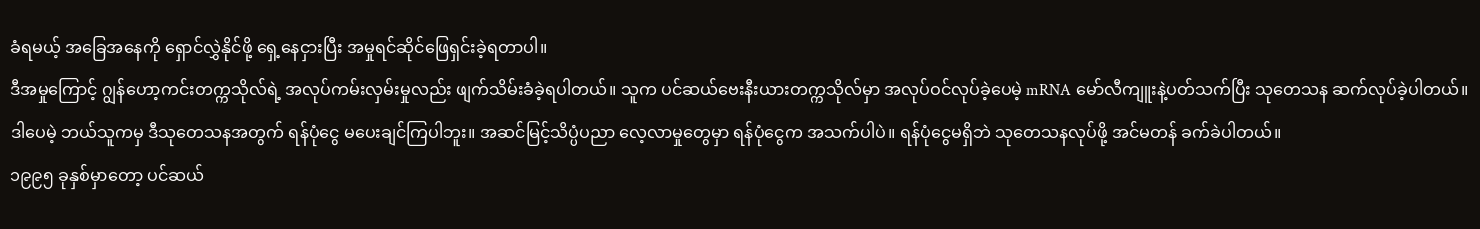ခံရမယ့် အခြေအနေကို ရှောင်လွှဲနိုင်ဖို့ ရှေ့နေငှားပြီး အမှုရင်ဆိုင်ဖြေရှင်းခဲ့ရတာပါ။
ဒီအမှုကြောင့် ဂျွန်ဟော့ကင်းတက္ကသိုလ်ရဲ့ အလုပ်ကမ်းလှမ်းမှုလည်း ဖျက်သိမ်းခံခဲ့ရပါတယ်။ သူက ပင်ဆယ်ဗေးနီးယားတက္ကသိုလ်မှာ အလုပ်ဝင်လုပ်ခဲ့ပေမဲ့ mRNA မော်လီကျူးနဲ့ပတ်သက်ပြီး သုတေသန ဆက်လုပ်ခဲ့ပါတယ်။ ဒါပေမဲ့ ဘယ်သူကမှ ဒီသုတေသနအတွက် ရန်ပုံငွေ မပေးချင်ကြပါဘူး။ အဆင်မြင့်သိပ္ပံပညာ လေ့လာမှုတွေမှာ ရန်ပုံငွေက အသက်ပါပဲ။ ရန်ပုံငွေမရှိဘဲ သုတေသနလုပ်ဖို့ အင်မတန် ခက်ခဲပါတယ်။
၁၉၉၅ ခုနှစ်မှာတော့ ပင်ဆယ်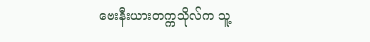ဗေးနီးယားတက္ကသိုလ်က သူ့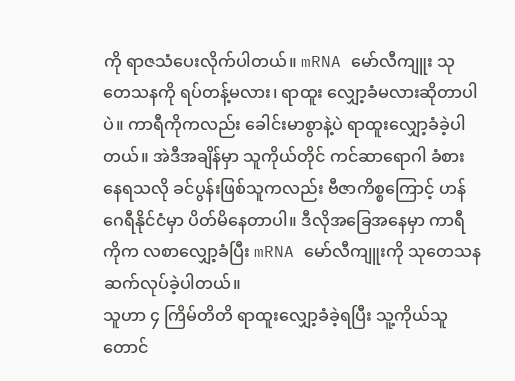ကို ရာဇသံပေးလိုက်ပါတယ်။ mRNA မော်လီကျူး သုတေသနကို ရပ်တန့်မလား၊ ရာထူး လျှော့ခံမလားဆိုတာပါပဲ။ ကာရီကိုကလည်း ခေါင်းမာစွာနဲ့ပဲ ရာထူးလျှော့ခံခဲ့ပါတယ်။ အဲဒီအချိန်မှာ သူကိုယ်တိုင် ကင်ဆာရောဂါ ခံစားနေရသလို ခင်ပွန်းဖြစ်သူကလည်း ဗီဇာကိစ္စကြောင့် ဟန်ဂေရီနိုင်ငံမှာ ပိတ်မိနေတာပါ။ ဒီလိုအခြေအနေမှာ ကာရီကိုက လစာလျှော့ခံပြီး mRNA မော်လီကျူးကို သုတေသန ဆက်လုပ်ခဲ့ပါတယ်။
သူဟာ ၄ ကြိမ်တိတိ ရာထူးလျှော့ခံခဲ့ရပြီး သူ့ကိုယ်သူတောင်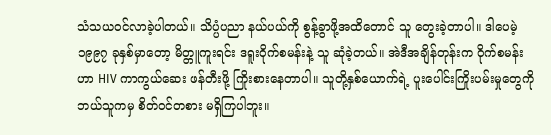သံသယဝင်လာခဲ့ပါတယ်။ သိပ္ပံပညာ နယ်ပယ်ကို စွန့်ခွာဖို့အထိတောင် သူ တွေးခဲ့တာပါ။ ဒါပေမဲ့ ၁၉၉၇ ခုနှစ်မှာတော့ မိတ္တူကူးရင်း ဒရူးဝိုက်စမန်းနဲ့ သူ ဆုံခဲ့တယ်။ အဲဒီအချိန်တုန်းက ဝိုက်စမန်းဟာ HIV ကာကွယ်ဆေး ဖန်တီးဖို့ ကြိုးစားနေတာပါ။ သူတို့နှစ်ယောက်ရဲ့ ပူးပေါင်းကြိုးပမ်းမှုတွေကို ဘယ်သူကမှ စိတ်ဝင်တစား မရှိကြပါဘူး။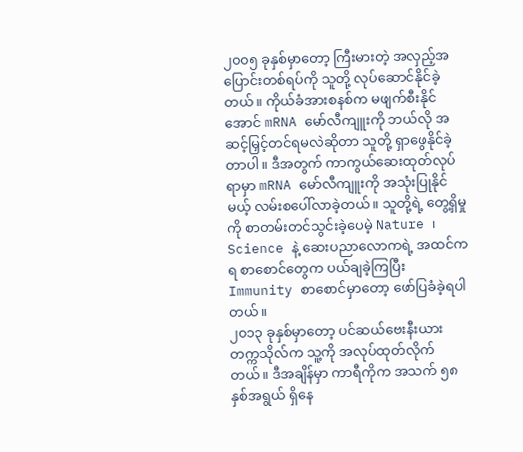၂၀၀၅ ခုနှစ်မှာတော့ ကြီးမားတဲ့ အလှည့်အပြောင်းတစ်ရပ်ကို သူတို့ လုပ်ဆောင်နိုင်ခဲ့တယ်။ ကိုယ်ခံအားစနစ်က မဖျက်စီးနိုင်အောင် mRNA မော်လီကျူးကို ဘယ်လို အဆင့်မြှင့်တင်ရမလဲဆိုတာ သူတို့ ရှာဖွေနိုင်ခဲ့တာပါ။ ဒီအတွက် ကာကွယ်ဆေးထုတ်လုပ်ရာမှာ mRNA မော်လီကျူးကို အသုံးပြုနိုင်မယ့် လမ်းစပေါ်လာခဲ့တယ်။ သူတို့ရဲ့ တွေ့ရှိမှုကို စာတမ်းတင်သွင်းခဲ့ပေမဲ့ Nature ၊ Science နဲ့ ဆေးပညာလောကရဲ့ အထင်ကရ စာစောင်တွေက ပယ်ချခဲ့ကြပြီး Immunity စာစောင်မှာတော့ ဖော်ပြခံခဲ့ရပါတယ်။
၂၀၁၃ ခုနှစ်မှာတော့ ပင်ဆယ်ဗေးနီးယားတက္ကသိုလ်က သူ့ကို အလုပ်ထုတ်လိုက်တယ်။ ဒီအချိန်မှာ ကာရီကိုက အသက် ၅၈ နှစ်အရွယ် ရှိနေ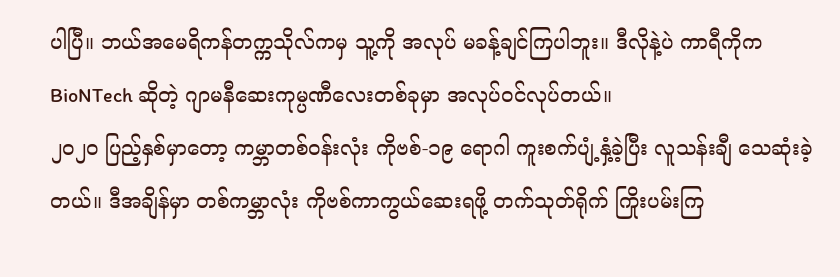ပါပြီ။ ဘယ်အမေရိကန်တက္ကသိုလ်ကမှ သူ့ကို အလုပ် မခန့်ချင်ကြပါဘူး။ ဒီလိုနဲ့ပဲ ကာရီကိုက BioNTech ဆိုတဲ့ ဂျာမနီဆေးကုမ္ပဏီလေးတစ်ခုမှာ အလုပ်ဝင်လုပ်တယ်။
၂၀၂၀ ပြည့်နှစ်မှာတော့ ကမ္ဘာတစ်ဝန်းလုံး ကိုဗစ်-၁၉ ရောဂါ ကူးစက်ပျံ့နှံ့ခဲ့ပြီး လူသန်းချီ သေဆုံးခဲ့တယ်။ ဒီအချိန်မှာ တစ်ကမ္ဘာလုံး ကိုဗစ်ကာကွယ်ဆေးရဖို့ တက်သုတ်ရိုက် ကြိုးပမ်းကြ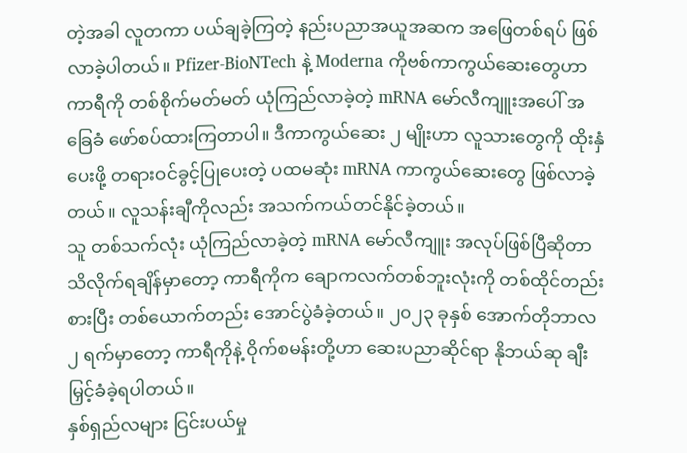တဲ့အခါ လူတကာ ပယ်ချခဲ့ကြတဲ့ နည်းပညာအယူအဆက အဖြေတစ်ရပ် ဖြစ်လာခဲ့ပါတယ်။ Pfizer-BioNTech နဲ့ Moderna ကိုဗစ်ကာကွယ်ဆေးတွေဟာ ကာရီကို တစ်စိုက်မတ်မတ် ယုံကြည်လာခဲ့တဲ့ mRNA မော်လီကျူးအပေါ် အခြေခံ ဖော်စပ်ထားကြတာပါ။ ဒီကာကွယ်ဆေး ၂ မျိုးဟာ လူသားတွေကို ထိုးနှံပေးဖို့ တရားဝင်ခွင့်ပြုပေးတဲ့ ပထမဆုံး mRNA ကာကွယ်ဆေးတွေ ဖြစ်လာခဲ့တယ်။ လူသန်းချီကိုလည်း အသက်ကယ်တင်နိုင်ခဲ့တယ်။
သူ တစ်သက်လုံး ယုံကြည်လာခဲ့တဲ့ mRNA မော်လီကျူး အလုပ်ဖြစ်ပြီဆိုတာ သိလိုက်ရချိန်မှာတော့ ကာရီကိုက ချောကလက်တစ်ဘူးလုံးကို တစ်ထိုင်တည်းစားပြီး တစ်ယောက်တည်း အောင်ပွဲခံခဲ့တယ်။ ၂၀၂၃ ခုနှစ် အောက်တိုဘာလ ၂ ရက်မှာတော့ ကာရီကိုနဲ့ ဝိုက်စမန်းတို့ဟာ ဆေးပညာဆိုင်ရာ နိုဘယ်ဆု ချီးမြှင့်ခံခဲ့ရပါတယ်။
နှစ်ရှည်လများ ငြင်းပယ်မှု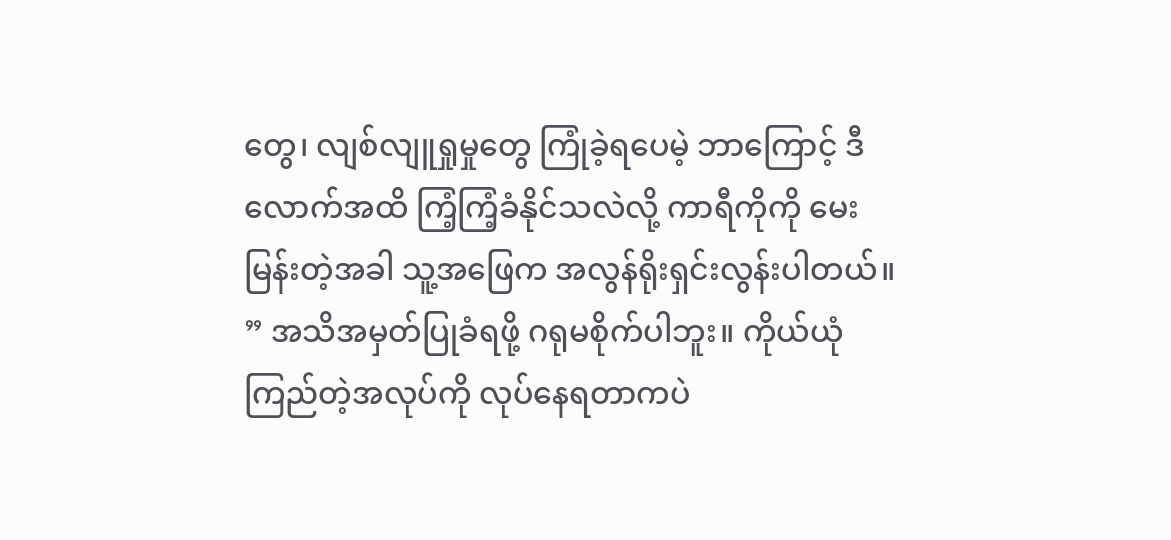တွေ၊ လျစ်လျူရှုမှုတွေ ကြုံခဲ့ရပေမဲ့ ဘာကြောင့် ဒီလောက်အထိ ကြံ့ကြံ့ခံနိုင်သလဲလို့ ကာရီကိုကို မေးမြန်းတဲ့အခါ သူ့အဖြေက အလွန်ရိုးရှင်းလွန်းပါတယ်။ ” အသိအမှတ်ပြုခံရဖို့ ဂရုမစိုက်ပါဘူး။ ကိုယ်ယုံကြည်တဲ့အလုပ်ကို လုပ်နေရတာကပဲ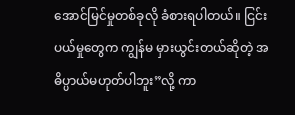အောင်မြင်မှုတစ်ခုလို ခံစားရပါတယ်။ ငြင်းပယ်မှုတွေက ကျွန်မ မှားယွင်းတယ်ဆိုတဲ့ အဓိပ္ပာယ်မဟုတ်ပါဘူး”လို့ ကာ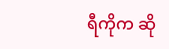ရီကိုက ဆို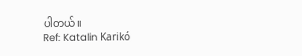ပါတယ်။
Ref: Katalin Karikó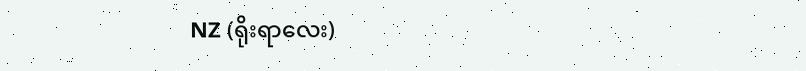NZ (ရိုးရာလေး)